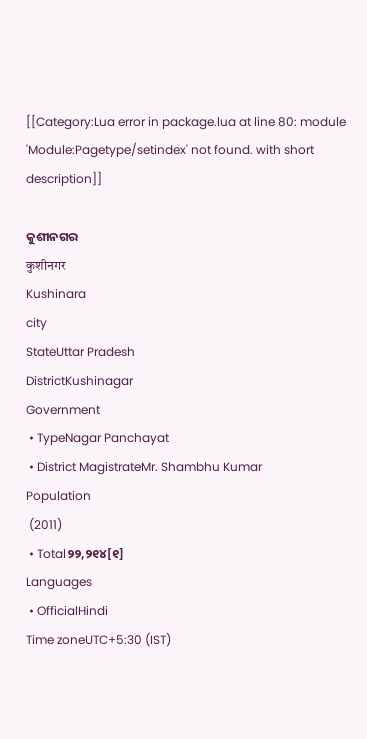[[Category:Lua error in package.lua at line 80: module 'Module:Pagetype/setindex' not found. with short description]]

କୁଶୀନଗର
कुशीनगर
Kushinara
city
StateUttar Pradesh
DistrictKushinagar
Government
 • TypeNagar Panchayat
 • District MagistrateMr. Shambhu Kumar
Population
 (2011)
 • Total୨୨,୨୧୪[୧]
Languages
 • OfficialHindi
Time zoneUTC+5:30 (IST)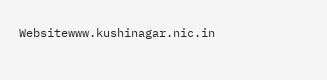Websitewww.kushinagar.nic.in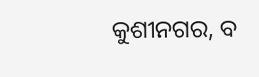କୁଶୀନଗର, ବ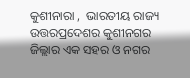କୁଶୀନାରା ,  ଭାରତୀୟ ରାଜ୍ୟ ଉତ୍ତରପ୍ରଦେଶର କୁଶୀନଗର ଜିଲ୍ଲାର ଏକ ସହର ଓ ନଗର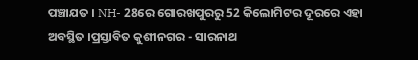ପଞ୍ଚାଯତ । NH- 28ରେ ଗୋରଖପୁରରୁ 52 କିଲୋମିଟର ଦୂରରେ ଏହା ଅବସ୍ଥିତ ।ପ୍ରସ୍ତାବିତ କୁଶୀନଗର - ସାରନାଥ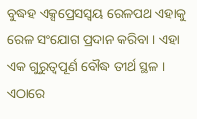ବୁଦ୍ଧହ ଏକ୍ସପ୍ରେସସ୍ୱୟ ରେଳପଥ ଏହାକୁ ରେଳ ସଂଯୋଗ ପ୍ରଦାନ କରିବା । ଏହା ଏକ ଗୁରୁତ୍ୱପୂର୍ଣ ବୌଦ୍ଧ ତୀର୍ଥ ସ୍ଥଳ । ଏଠାରେ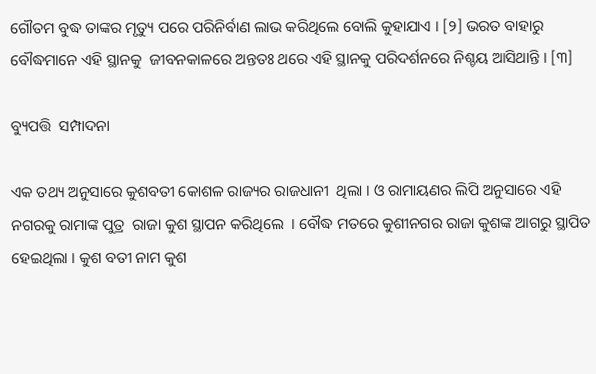ଗୌତମ ବୁଦ୍ଧ ତାଙ୍କର ମୃତ୍ୟୁ ପରେ ପରିନିର୍ବାଣ ଲାଭ କରିଥିଲେ ବୋଲି କୁହାଯାଏ । [୨] ଭରତ ବାହାରୁ ବୌଦ୍ଧମାନେ ଏହି ସ୍ଥାନକୁ  ଜୀବନକାଳରେ ଅନ୍ତତଃ ଥରେ ଏହି ସ୍ଥାନକୁ ପରିଦର୍ଶନରେ ନିଶ୍ଚୟ ଆସିଥାନ୍ତି । [୩]

ବ୍ୟୁପତ୍ତି  ସମ୍ପାଦନା

ଏକ ତଥ୍ୟ ଅନୁସାରେ କୁଶବତୀ କୋଶଳ ରାଜ୍ୟର ରାଜଧାନୀ  ଥିଲା । ଓ ରାମାୟଣର ଲିପି ଅନୁସାରେ ଏହି ନଗରକୁ ରାମାଙ୍କ ପୁତ୍ର  ରାଜା କୁଶ ସ୍ଥାପନ କରିଥିଲେ  । ବୌଦ୍ଧ ମତରେ କୁଶୀନଗର ରାଜା କୁଶଙ୍କ ଆଗରୁ ସ୍ଥାପିତ ହେଇଥିଲା । କୁଶ ବତୀ ନାମ କୁଶ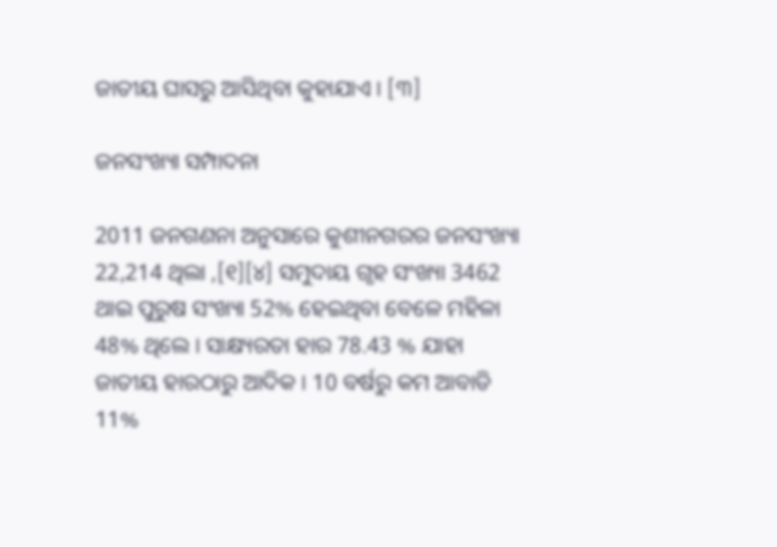ଜାତୀୟ ଘାସରୁ ଆସିଥିବା କୁହାଯାଏ । [୩]

ଜନସଂଖ୍ୟା ସମ୍ପାଦନା

2011 ଜନଗଣନା ଅନୁସାରେ କୁଶୀନଗରର ଜନସଂଖ୍ୟା 22,214 ଥିଲା ,[୧][୪] ସମୁଦାୟ ଗୃହ ସଂଖ୍ୟା 3462 ଥାଇ ପୁରୁଷ ସଂଖ୍ୟା 52% ହେଇଥିବା ବେଳେ ମହିଳା 48% ଥିଲେ । ସାକ୍ଷ୍ୟରତା ହାର 78.43 % ଯାହା ଜାତୀୟ ହାରଠାରୁ ଆଦିକ । 10 ବର୍ଷରୁ କମ ଆବାଡି 11%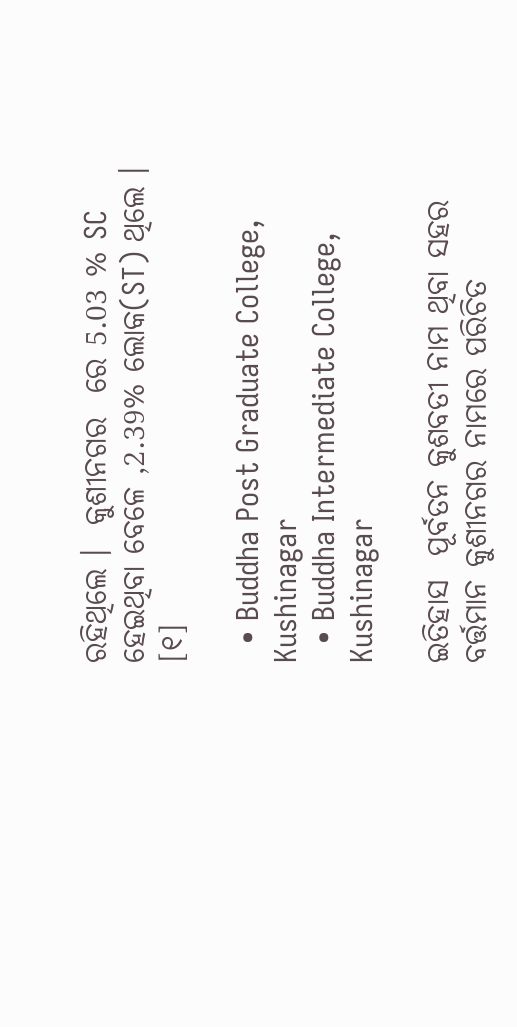ରହିଥିଲେ ।  କୁଶୀନଗର  ରେ 5.03 % SC ହେଇଥିବା ବେଳେ ,2.39% ଲୋକ(ST) ଥିଲେ । [୧]

  • Buddha Post Graduate College, Kushinagar
  • Buddha Intermediate College, Kushinagar

ଇତିହାସ  ପୂର୍ବତନ କୁଶବତୀ ନାମ ଥିବା ସହର ବର୍ତ୍ତମାନ କୁଶୀନଗର ନାମରେ ପରିଚିତ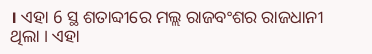। ଏହା 6 ସ୍ଥ ଶତାବ୍ଦୀରେ ମଲ୍ଲ ରାଜବଂଶର ରାଜଧାନୀ ଥିଲା । ଏହା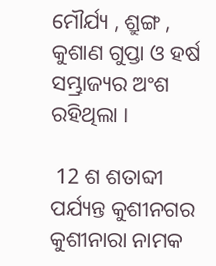ମୌର୍ଯ୍ୟ , ଶ୍ରୁଙ୍ଗ , କୁଶାଣ ଗୁପ୍ତା ଓ ହର୍ଷ ସମ୍ଭ୍ରାଜ୍ୟର ଅଂଶ ରହିଥିଲା ।

 12 ଶ ଶତାବ୍ଦୀ ପର୍ଯ୍ୟନ୍ତ କୁଶୀନଗର କୁଶୀନାରା ନାମକ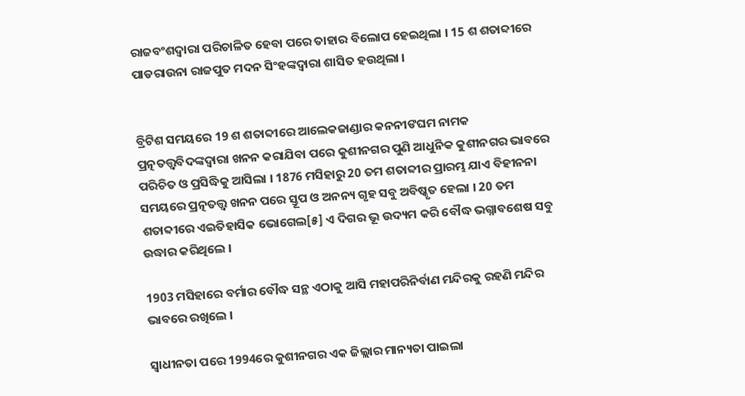ରାଜବଂଶଦ୍ୱାରା ପରିଚାଳିତ ହେବା ପରେ ତାହାର ବିଲୋପ ହେଇଥିଲା । 15 ଶ ଶତାବ୍ଦୀରେ ପାଡରାଉନା ରାଜପୁତ ମଦନ ସିଂହଙ୍କଦ୍ୱାରା ଶାସିତ ହଉଥିଲା ।


ବ୍ରିଟିଶ ସମୟରେ 19 ଶ ଶତାବ୍ଦୀରେ ଆଲେକଜାଣ୍ଡାର କନନୀଙଘମ ନାମକ ପ୍ରତ୍ନତତ୍ତ୍ୱବିଦଙ୍କଦ୍ୱାରା ଖନନ କରାଯିବା ପରେ କୁଶୀନଗର ପୁଣି ଆଧୁନିକ କୁଶୀନଗର ଭାବରେ ପରିଚିତ ଓ ପ୍ରସିଦ୍ଧିକୁ ଆସିଲା । 1876 ମସିହାରୁ 20 ତମ ଶତାବ୍ଦୀର ପ୍ରାରମ୍ଭ ଯାଏ ବିହୀନନା ସମୟରେ ପ୍ରତ୍ନତତ୍ତ୍ୱ ଖନନ ପରେ ସ୍ତୂପ ଓ ଅନନ୍ୟ ଗୃହ ସବୁ ଅବିଷ୍କୃତ ହେଲା । 20 ତମ ଶତାବ୍ଦୀରେ ଏଇତିହାସିକ ଭୋଗେଲ[୫] ଏ ଦିଗର ଭୂ ଉଦ୍ୟମ କରି ବୌଦ୍ଧ ଭଗ୍ନାବଶେଷ ସବୁ ଉଦ୍ଧାର କରିଥିଲେ ।

1903 ମସିହାରେ ବର୍ମାର ବୌଦ୍ଧ ସନ୍ଥ ଏଠାକୁ ଆସି ମହାପରିନିର୍ବାଣ ମନ୍ଦିରକୁ ରହଣି ମନ୍ଦିର ଭାବରେ ରଖିଲେ ।

ସ୍ୱାଧୀନତା ପରେ 1994ରେ କୁଶୀନଗର ଏକ ଜିଲ୍ଲାର ମାନ୍ୟତା ପାଇଲା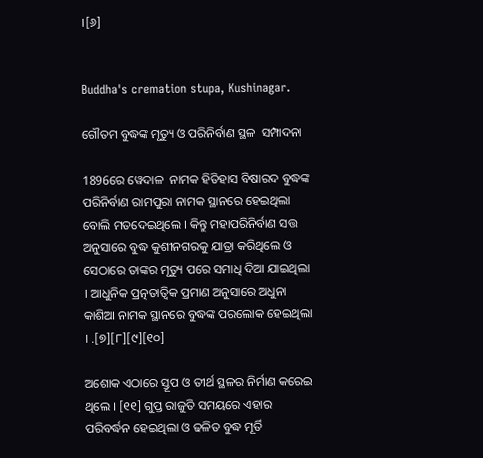।[୬]


Buddha's cremation stupa, Kushinagar.

ଗୌତମ ବୁଦ୍ଧଙ୍କ ମୃତ୍ୟୁ ଓ ପରିନିର୍ବାଣ ସ୍ଥଳ  ସମ୍ପାଦନା

1896ରେ ୱେଦାଳ  ନାମକ ହିତିହାସ ବିଷାରଦ ବୁଦ୍ଧଙ୍କ ପରିନିର୍ବାଣ ରାମପୁରା ନାମକ ସ୍ଥାନରେ ହେଇଥିଲା ବୋଲି ମତଦେଇଥିଲେ । କିନ୍ତୁ ମହାପରିନିର୍ବାଣ ସତ୍ତ  ଅନୁସାରେ ବୁଦ୍ଧ କୁଶୀନଗରକୁ ଯାତ୍ରା କରିଥିଲେ ଓ ସେଠାରେ ତାଙ୍କର ମୃତ୍ୟୁ ପରେ ସମାଧି ଦିଆ ଯାଇଥିଲା । ଆଧୁନିକ ପ୍ରତ୍ନତାତ୍ୱିକ ପ୍ରମାଣ ଅନୁସାରେ ଅଧୁନା କାଶିଆ ନାମକ ସ୍ଥାନରେ ବୁଦ୍ଧଙ୍କ ପରଲୋକ ହେଇଥିଲା । .[୭][୮][୯][୧୦]

ଅଶୋକ ଏଠାରେ ସ୍ତୂପ ଓ ତୀର୍ଥ ସ୍ଥଳର ନିର୍ମାଣ କରେଇ ଥିଲେ । [୧୧] ଗୁପ୍ତ ରାଜୁତି ସମୟରେ ଏହାର ପରିବର୍ଦ୍ଧନ ହେଇଥିଲା ଓ ଢଳିତ ବୁଦ୍ଧ ମୂର୍ତି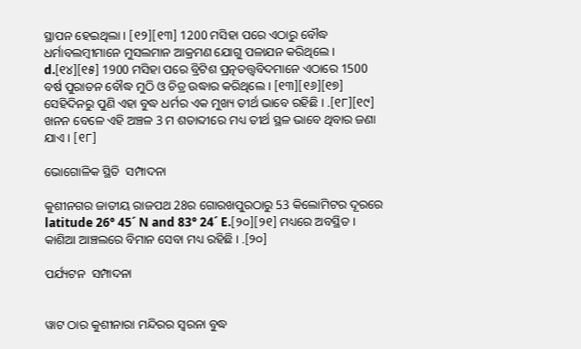ସ୍ଥାପନ ହେଇଥିଲା । [୧୨][୧୩] 1200 ମସିହା ପରେ ଏଠାରୁ ବୌଦ୍ଧ ଧର୍ମାବଲମ୍ବୀମାନେ ମୁସଲମାନ ଆକ୍ରମଣ ଯୋଗୁ ପଳାଯନ କରିଥିଲେ । d.[୧୪][୧୫] 1900 ମସିହା ପରେ ବ୍ରିଟିଶ ପ୍ରତ୍ନତତ୍ତ୍ୱବିଦମାନେ ଏଠାରେ 1500 ବର୍ଷ ପୁରାତନ ବୌଦ୍ଧ ମୁଠି ଓ ଚିତ୍ର ଉଦ୍ଧାର କରିଥିଲେ । [୧୩][୧୬][୧୭] ସେହିଦିନରୁ ପୁଣି ଏହା ବୁଦ୍ଧ ଧର୍ମର ଏକ ମୁଖ୍ୟ ତୀର୍ଥ ଭାବେ ରହିଛି । .[୧୮][୧୯] ଖନନ ବେଳେ ଏହି ଅଞ୍ଚଳ 3 ମ ଶତାବ୍ଦୀରେ ମଧ୍ୟ ତୀର୍ଥ ସ୍ଥଳ ଭାବେ ଥିବାର ଜଣା ଯାଏ । [୧୮]

ଭୋଗୋଳିକ ସ୍ଥିତି  ସମ୍ପାଦନା

କୁଶୀନଗର ଜାତୀୟ ରାଜପଥ 28ର ଗୋରଖପୁରଠାରୁ 53 କିଲୋମିଟର ଦୂରରେ  latitude 26° 45´ N and 83° 24´ E.[୨୦][୨୧] ମଧ୍ୟରେ ଅବସ୍ଥିତ ।  କାଶିଆ ଆଞ୍ଚଲରେ ବିମାନ ସେବା ମଧ୍ୟ ରହିଛି । .[୨୦]

ପର୍ଯ୍ୟଟନ  ସମ୍ପାଦନା


ୱାଟ ଠାର କୁଶୀନାରା ମନ୍ଦିରର ସ୍ୱରନା ବୁଦ୍ଧ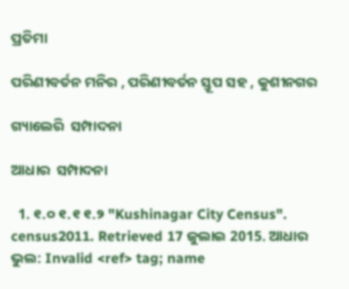ପ୍ରତିମା

ପରିଣୀବର୍ତନ ମନିର , ପରିଣୀବର୍ତନ ସ୍ତୂପ ସହ , କୁଶୀନଗର

ଗ୍ୟାଲେରି  ସମ୍ପାଦନା

ଆଧାର  ସମ୍ପାଦନା

  1. ୧.୦ ୧.୧ ୧.୨ "Kushinagar City Census". census2011. Retrieved 17 ଜୁଲାଇ 2015. ଆଧାର ଭୁଲ: Invalid <ref> tag; name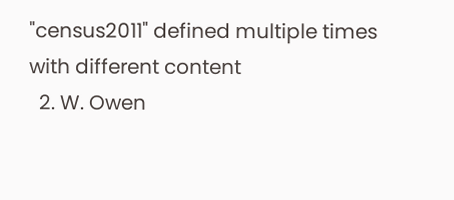"census2011" defined multiple times with different content
  2. W. Owen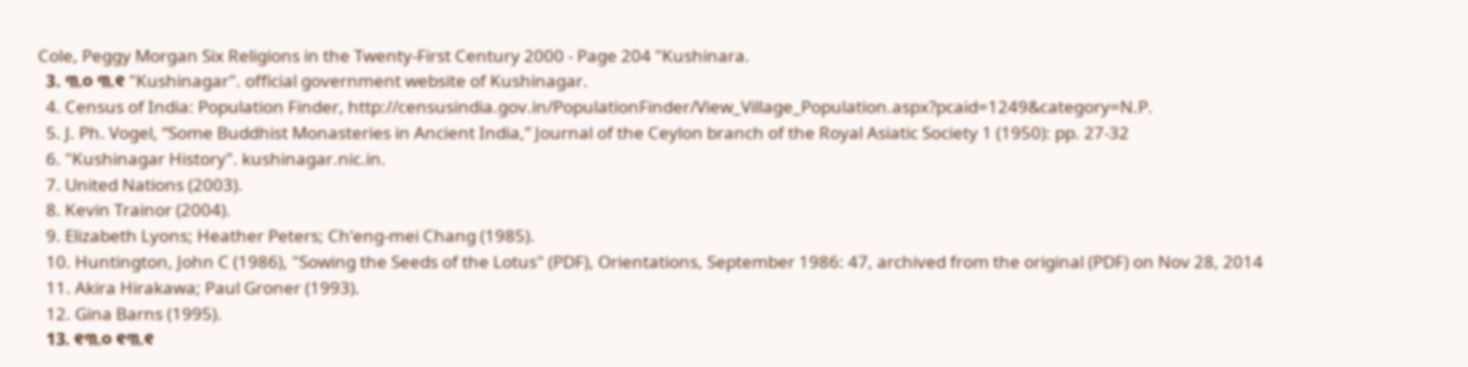Cole, Peggy Morgan Six Religions in the Twenty-First Century 2000 - Page 204 "Kushinara.
  3. ୩.୦ ୩.୧ "Kushinagar". official government website of Kushinagar.
  4. Census of India: Population Finder, http://censusindia.gov.in/PopulationFinder/View_Village_Population.aspx?pcaid=1249&category=N.P.
  5. J. Ph. Vogel, “Some Buddhist Monasteries in Ancient India,” Journal of the Ceylon branch of the Royal Asiatic Society 1 (1950): pp. 27-32
  6. "Kushinagar History". kushinagar.nic.in.
  7. United Nations (2003).
  8. Kevin Trainor (2004).
  9. Elizabeth Lyons; Heather Peters; Chʻeng-mei Chang (1985).
  10. Huntington, John C (1986), "Sowing the Seeds of the Lotus" (PDF), Orientations, September 1986: 47, archived from the original (PDF) on Nov 28, 2014
  11. Akira Hirakawa; Paul Groner (1993).
  12. Gina Barns (1995).
  13. ୧୩.୦ ୧୩.୧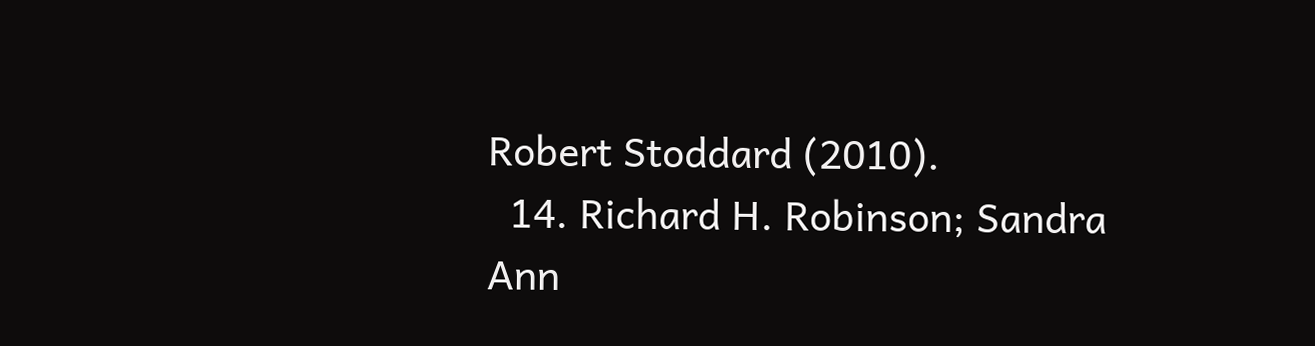Robert Stoddard (2010).
  14. Richard H. Robinson; Sandra Ann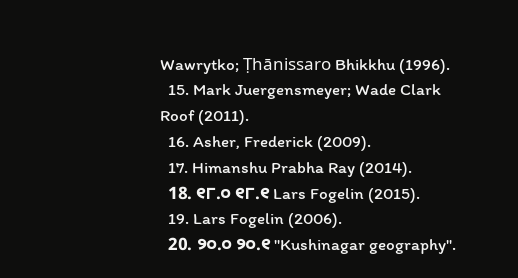Wawrytko; Ṭhānissaro Bhikkhu (1996).
  15. Mark Juergensmeyer; Wade Clark Roof (2011).
  16. Asher, Frederick (2009).
  17. Himanshu Prabha Ray (2014).
  18. ୧୮.୦ ୧୮.୧ Lars Fogelin (2015).
  19. Lars Fogelin (2006).
  20. ୨୦.୦ ୨୦.୧ "Kushinagar geography".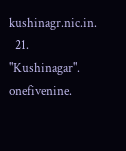kushinagr.nic.in.
  21. "Kushinagar". onefivenine.